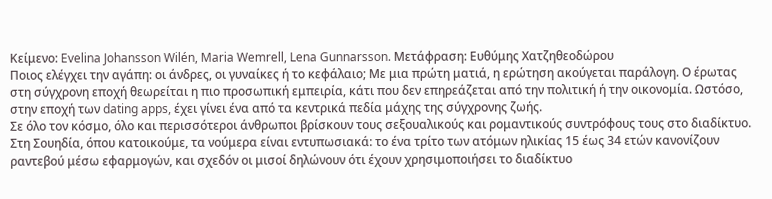Κείμενο: Evelina Johansson Wilén, Maria Wemrell, Lena Gunnarsson. Μετάφραση: Ευθύμης Χατζηθεοδώρου
Ποιος ελέγχει την αγάπη: οι άνδρες, οι γυναίκες ή το κεφάλαιο; Με μια πρώτη ματιά, η ερώτηση ακούγεται παράλογη. Ο έρωτας στη σύγχρονη εποχή θεωρείται η πιο προσωπική εμπειρία, κάτι που δεν επηρεάζεται από την πολιτική ή την οικονομία. Ωστόσο, στην εποχή των dating apps, έχει γίνει ένα από τα κεντρικά πεδία μάχης της σύγχρονης ζωής.
Σε όλο τον κόσμο, όλο και περισσότεροι άνθρωποι βρίσκουν τους σεξουαλικούς και ρομαντικούς συντρόφους τους στο διαδίκτυο. Στη Σουηδία, όπου κατοικούμε, τα νούμερα είναι εντυπωσιακά: το ένα τρίτο των ατόμων ηλικίας 15 έως 34 ετών κανονίζουν ραντεβού μέσω εφαρμογών, και σχεδόν οι μισοί δηλώνουν ότι έχουν χρησιμοποιήσει το διαδίκτυο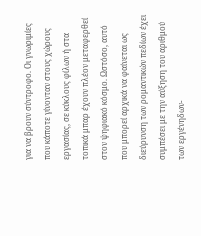για να βρουν σύντροφο. Οι γνωριμίες που κάποτε γίνονταν στους χώρους εργασίας, σε κύκλους φίλων ή στα τοπικά μπαρ έχουν πλέον μεταφερθεί στον ψηφιακό κόσμο. Ωστόσο, αυτό που μπορεί αρχικά να φαίνεται ως διεύρυνση των ρομαντικών πεδίων έχει συμπέσει με την αύξηση του αριθμού των εργένηδων-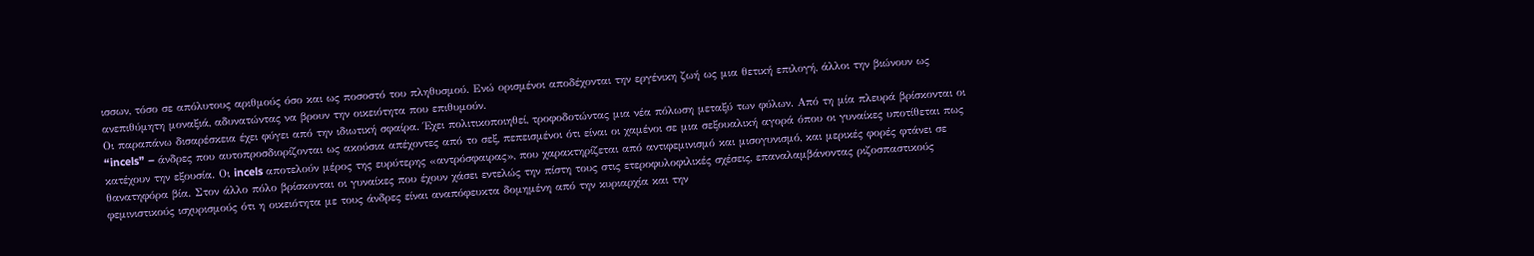ισσων, τόσο σε απόλυτους αριθμούς όσο και ως ποσοστό του πληθυσμού. Ενώ ορισμένοι αποδέχονται την εργένικη ζωή ως μια θετική επιλογή, άλλοι την βιώνουν ως ανεπιθύμητη μοναξιά, αδυνατώντας να βρουν την οικειότητα που επιθυμούν.
Οι παραπάνω δισαρέσκεια έχει φύγει από την ιδιωτική σφαίρα. Έχει πολιτικοποιηθεί, τροφοδοτώντας μια νέα πόλωση μεταξύ των φύλων. Από τη μία πλευρά βρίσκονται οι “incels” – άνδρες που αυτοπροσδιορίζονται ως ακούσια απέχοντες από το σεξ, πεπεισμένοι ότι είναι οι χαμένοι σε μια σεξουαλική αγορά όπου οι γυναίκες υποτίθεται πως κατέχουν την εξουσία. Οι incels αποτελούν μέρος της ευρύτερης «αντρόσφαιρας», που χαρακτηρίζεται από αντιφεμινισμό και μισογυνισμό, και μερικές φορές φτάνει σε θανατηφόρα βία. Στον άλλο πόλο βρίσκονται οι γυναίκες που έχουν χάσει εντελώς την πίστη τους στις ετεροφυλοφιλικές σχέσεις, επαναλαμβάνοντας ριζοσπαστικούς φεμινιστικούς ισχυρισμούς ότι η οικειότητα με τους άνδρες είναι αναπόφευκτα δομημένη από την κυριαρχία και την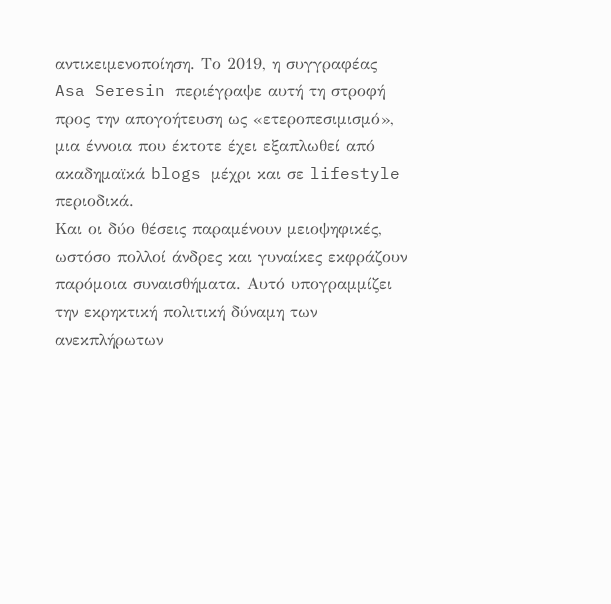αντικειμενοποίηση. Το 2019, η συγγραφέας Asa Seresin περιέγραψε αυτή τη στροφή προς την απογοήτευση ως «ετεροπεσιμισμό», μια έννοια που έκτοτε έχει εξαπλωθεί από ακαδημαϊκά blogs μέχρι και σε lifestyle περιοδικά.
Και οι δύο θέσεις παραμένουν μειοψηφικές, ωστόσο πολλοί άνδρες και γυναίκες εκφράζουν παρόμοια συναισθήματα. Αυτό υπογραμμίζει την εκρηκτική πολιτική δύναμη των ανεκπλήρωτων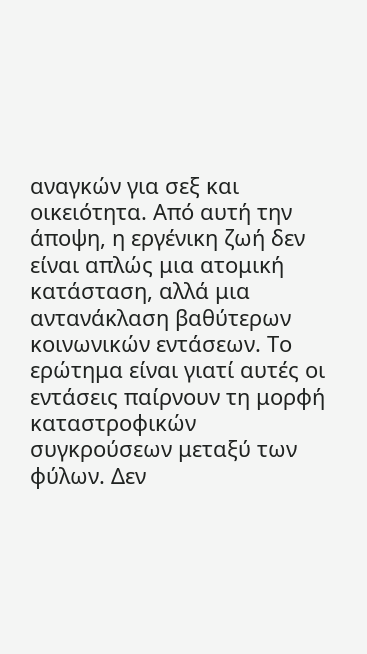αναγκών για σεξ και οικειότητα. Από αυτή την άποψη, η εργένικη ζωή δεν είναι απλώς μια ατομική κατάσταση, αλλά μια αντανάκλαση βαθύτερων κοινωνικών εντάσεων. Το ερώτημα είναι γιατί αυτές οι εντάσεις παίρνουν τη μορφή καταστροφικών συγκρούσεων μεταξύ των φύλων. Δεν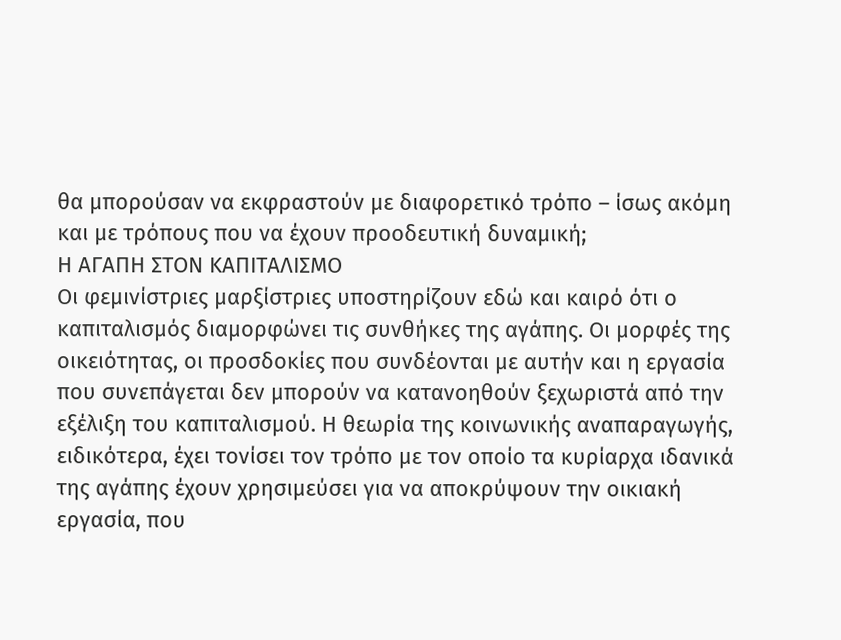θα μπορούσαν να εκφραστούν με διαφορετικό τρόπο – ίσως ακόμη και με τρόπους που να έχουν προοδευτική δυναμική;
Η ΑΓΑΠΗ ΣΤΟΝ ΚΑΠΙΤΑΛΙΣΜΟ
Οι φεμινίστριες μαρξίστριες υποστηρίζουν εδώ και καιρό ότι ο καπιταλισμός διαμορφώνει τις συνθήκες της αγάπης. Οι μορφές της οικειότητας, οι προσδοκίες που συνδέονται με αυτήν και η εργασία που συνεπάγεται δεν μπορούν να κατανοηθούν ξεχωριστά από την εξέλιξη του καπιταλισμού. Η θεωρία της κοινωνικής αναπαραγωγής, ειδικότερα, έχει τονίσει τον τρόπο με τον οποίο τα κυρίαρχα ιδανικά της αγάπης έχουν χρησιμεύσει για να αποκρύψουν την οικιακή εργασία, που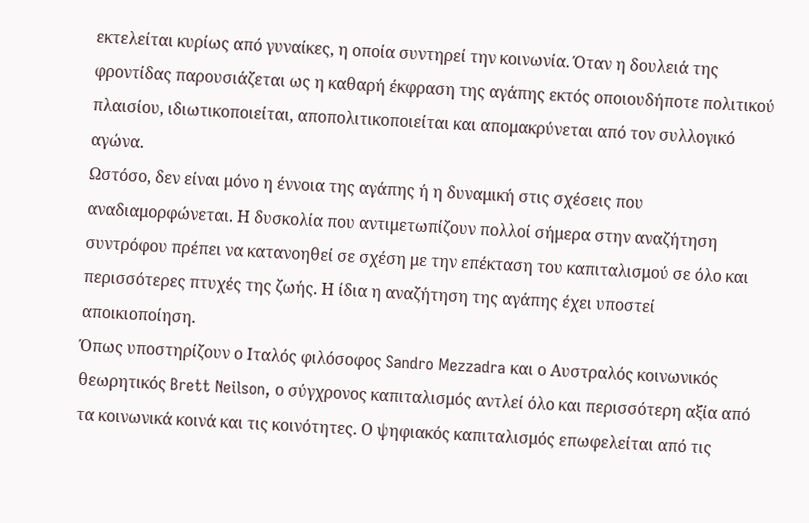εκτελείται κυρίως από γυναίκες, η οποία συντηρεί την κοινωνία. Όταν η δουλειά της φροντίδας παρουσιάζεται ως η καθαρή έκφραση της αγάπης εκτός οποιουδήποτε πολιτικού πλαισίου, ιδιωτικοποιείται, αποπολιτικοποιείται και απομακρύνεται από τον συλλογικό αγώνα.
Ωστόσο, δεν είναι μόνο η έννοια της αγάπης ή η δυναμική στις σχέσεις που αναδιαμορφώνεται. Η δυσκολία που αντιμετωπίζουν πολλοί σήμερα στην αναζήτηση συντρόφου πρέπει να κατανοηθεί σε σχέση με την επέκταση του καπιταλισμού σε όλο και περισσότερες πτυχές της ζωής. Η ίδια η αναζήτηση της αγάπης έχει υποστεί αποικιοποίηση.
Όπως υποστηρίζουν ο Ιταλός φιλόσοφος Sandro Mezzadra και ο Αυστραλός κοινωνικός θεωρητικός Brett Neilson, ο σύγχρονος καπιταλισμός αντλεί όλο και περισσότερη αξία από τα κοινωνικά κοινά και τις κοινότητες. Ο ψηφιακός καπιταλισμός επωφελείται από τις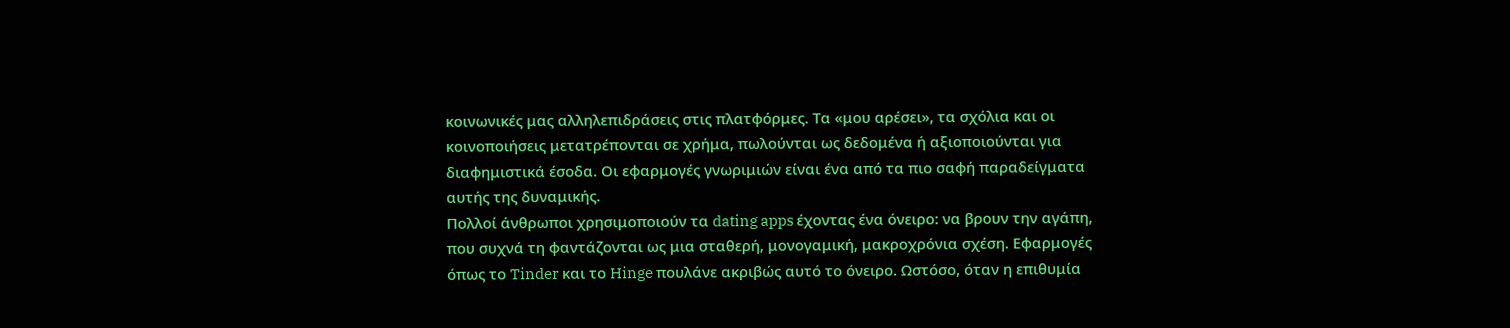κοινωνικές μας αλληλεπιδράσεις στις πλατφόρμες. Τα «μου αρέσει», τα σχόλια και οι κοινοποιήσεις μετατρέπονται σε χρήμα, πωλούνται ως δεδομένα ή αξιοποιούνται για διαφημιστικά έσοδα. Οι εφαρμογές γνωριμιών είναι ένα από τα πιο σαφή παραδείγματα αυτής της δυναμικής.
Πολλοί άνθρωποι χρησιμοποιούν τα dating apps έχοντας ένα όνειρο: να βρουν την αγάπη, που συχνά τη φαντάζονται ως μια σταθερή, μονογαμική, μακροχρόνια σχέση. Εφαρμογές όπως το Tinder και το Hinge πουλάνε ακριβώς αυτό το όνειρο. Ωστόσο, όταν η επιθυμία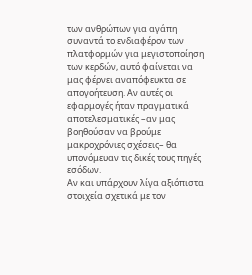των ανθρώπων για αγάπη συναντά το ενδιαφέρον των πλατφορμών για μεγιστοποίηση των κερδών, αυτό φαίνεται να μας φέρνει αναπόφευκτα σε απογοήτευση. Αν αυτές οι εφαρμογές ήταν πραγματικά αποτελεσματικές –αν μας βοηθούσαν να βρούμε μακροχρόνιες σχέσεις– θα υπονόμευαν τις δικές τους πηγές εσόδων.
Αν και υπάρχουν λίγα αξιόπιστα στοιχεία σχετικά με τον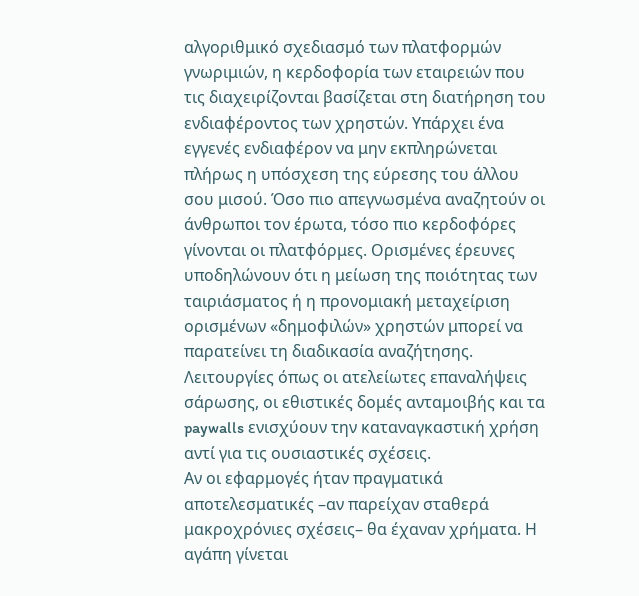αλγοριθμικό σχεδιασμό των πλατφορμών γνωριμιών, η κερδοφορία των εταιρειών που τις διαχειρίζονται βασίζεται στη διατήρηση του ενδιαφέροντος των χρηστών. Υπάρχει ένα εγγενές ενδιαφέρον να μην εκπληρώνεται πλήρως η υπόσχεση της εύρεσης του άλλου σου μισού. Όσο πιο απεγνωσμένα αναζητούν οι άνθρωποι τον έρωτα, τόσο πιο κερδοφόρες γίνονται οι πλατφόρμες. Ορισμένες έρευνες υποδηλώνουν ότι η μείωση της ποιότητας των ταιριάσματος ή η προνομιακή μεταχείριση ορισμένων «δημοφιλών» χρηστών μπορεί να παρατείνει τη διαδικασία αναζήτησης. Λειτουργίες όπως οι ατελείωτες επαναλήψεις σάρωσης, οι εθιστικές δομές ανταμοιβής και τα paywalls ενισχύουν την καταναγκαστική χρήση αντί για τις ουσιαστικές σχέσεις.
Αν οι εφαρμογές ήταν πραγματικά αποτελεσματικές –αν παρείχαν σταθερά μακροχρόνιες σχέσεις– θα έχαναν χρήματα. Η αγάπη γίνεται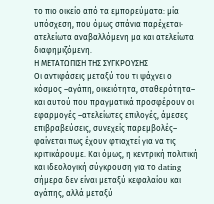το πιο οικείο από τα εμπορεύματα: μία υπόσχεση, που όμως σπάνια παρέχεται· ατελείωτα αναβαλλόμενη μα και ατελείωτα διαφημιζόμενη.
Η ΜΕΤΑΤΩΠΙΣΗ ΤΗΣ ΣΥΓΚΡΟΥΣΗΣ
Οι αντιφάσεις μεταξύ του τι ψάχνει ο κόσμος –αγάπη, οικειότητα, σταθερότητα– και αυτού που πραγματικά προσφέρουν οι εφαρμογές –ατελείωτες επιλογές, άμεσες επιβραβεύσεις, συνεχείς παρεμβολές– φαίνεται πως έχουν φτιαχτεί για να τις κριτικάρουμε. Και όμως, η κεντρική πολιτική και ιδεολογική σύγκρουση για το dating σήμερα δεν είναι μεταξύ κεφαλαίου και αγάπης, αλλά μεταξύ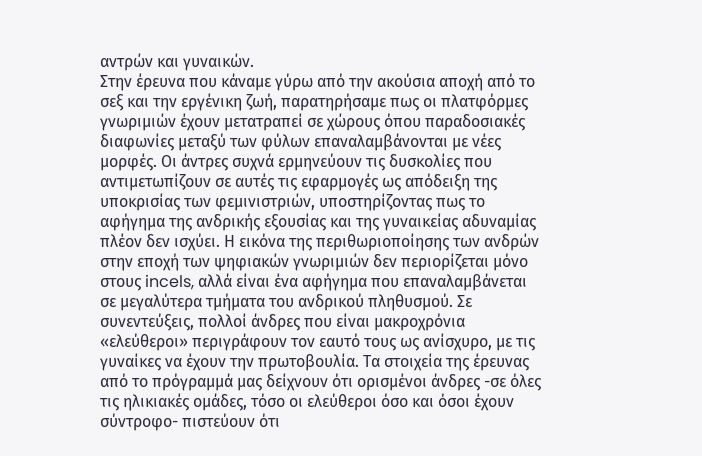αντρών και γυναικών.
Στην έρευνα που κάναμε γύρω από την ακούσια αποχή από το σεξ και την εργένικη ζωή, παρατηρήσαμε πως οι πλατφόρμες γνωριμιών έχουν μετατραπεί σε χώρους όπου παραδοσιακές διαφωνίες μεταξύ των φύλων επαναλαμβάνονται με νέες μορφές. Οι άντρες συχνά ερμηνεύουν τις δυσκολίες που αντιμετωπίζουν σε αυτές τις εφαρμογές ως απόδειξη της υποκρισίας των φεμινιστριών, υποστηρίζοντας πως το αφήγημα της ανδρικής εξουσίας και της γυναικείας αδυναμίας πλέον δεν ισχύει. Η εικόνα της περιθωριοποίησης των ανδρών στην εποχή των ψηφιακών γνωριμιών δεν περιορίζεται μόνο στους incels, αλλά είναι ένα αφήγημα που επαναλαμβάνεται σε μεγαλύτερα τμήματα του ανδρικού πληθυσμού. Σε συνεντεύξεις, πολλοί άνδρες που είναι μακροχρόνια «ελεύθεροι» περιγράφουν τον εαυτό τους ως ανίσχυρο, με τις γυναίκες να έχουν την πρωτοβουλία. Τα στοιχεία της έρευνας από το πρόγραμμά μας δείχνουν ότι ορισμένοι άνδρες -σε όλες τις ηλικιακές ομάδες, τόσο οι ελεύθεροι όσο και όσοι έχουν σύντροφο- πιστεύουν ότι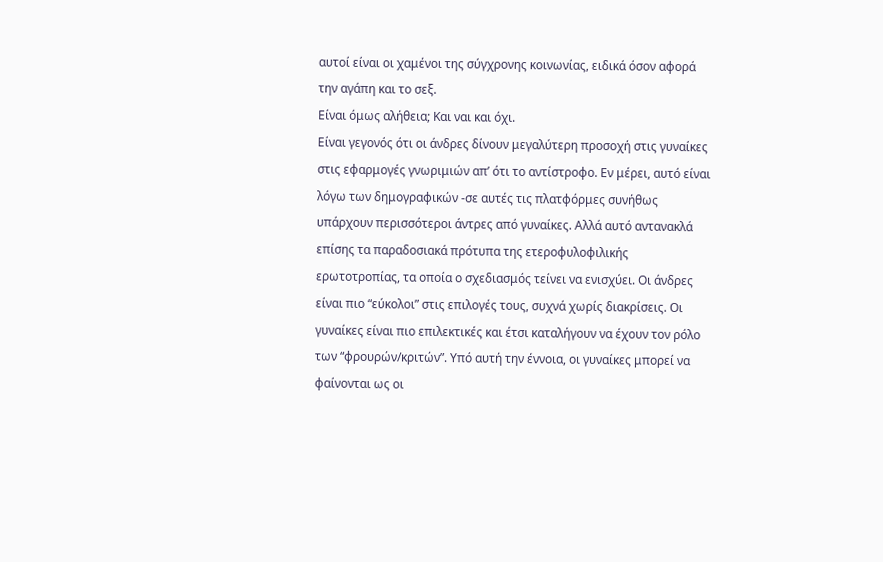αυτοί είναι οι χαμένοι της σύγχρονης κοινωνίας, ειδικά όσον αφορά την αγάπη και το σεξ.
Είναι όμως αλήθεια; Και ναι και όχι.
Είναι γεγονός ότι οι άνδρες δίνουν μεγαλύτερη προσοχή στις γυναίκες στις εφαρμογές γνωριμιών απ’ ότι το αντίστροφο. Εν μέρει, αυτό είναι λόγω των δημογραφικών -σε αυτές τις πλατφόρμες συνήθως υπάρχουν περισσότεροι άντρες από γυναίκες. Αλλά αυτό αντανακλά επίσης τα παραδοσιακά πρότυπα της ετεροφυλοφιλικής ερωτοτροπίας, τα οποία ο σχεδιασμός τείνει να ενισχύει. Οι άνδρες είναι πιο “εύκολοι” στις επιλογές τους, συχνά χωρίς διακρίσεις. Οι γυναίκες είναι πιο επιλεκτικές και έτσι καταλήγουν να έχουν τον ρόλο των “φρουρών/κριτών”. Υπό αυτή την έννοια, οι γυναίκες μπορεί να φαίνονται ως οι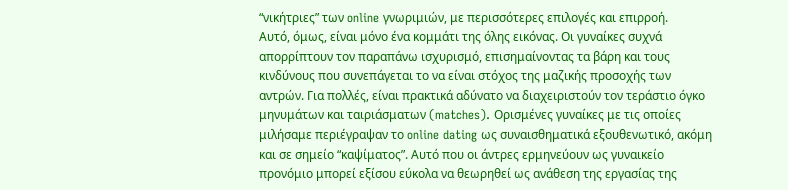“νικήτριες” των online γνωριμιών, με περισσότερες επιλογές και επιρροή.
Αυτό, όμως, είναι μόνο ένα κομμάτι της όλης εικόνας. Οι γυναίκες συχνά απορρίπτουν τον παραπάνω ισχυρισμό, επισημαίνοντας τα βάρη και τους κινδύνους που συνεπάγεται το να είναι στόχος της μαζικής προσοχής των αντρών. Για πολλές, είναι πρακτικά αδύνατο να διαχειριστούν τον τεράστιο όγκο μηνυμάτων και ταιριάσματων (matches). Ορισμένες γυναίκες με τις οποίες μιλήσαμε περιέγραψαν το online dating ως συναισθηματικά εξουθενωτικό, ακόμη και σε σημείο “καψίματος”. Αυτό που οι άντρες ερμηνεύουν ως γυναικείο προνόμιο μπορεί εξίσου εύκολα να θεωρηθεί ως ανάθεση της εργασίας της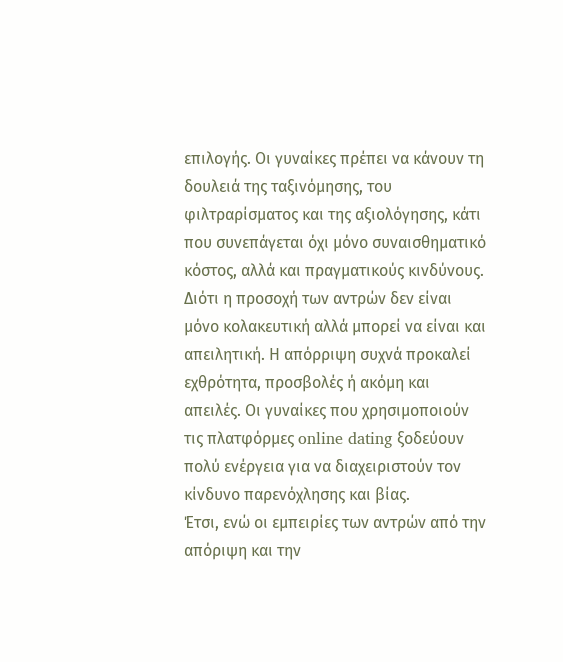επιλογής. Οι γυναίκες πρέπει να κάνουν τη δουλειά της ταξινόμησης, του φιλτραρίσματος και της αξιολόγησης, κάτι που συνεπάγεται όχι μόνο συναισθηματικό κόστος, αλλά και πραγματικούς κινδύνους. Διότι η προσοχή των αντρών δεν είναι μόνο κολακευτική αλλά μπορεί να είναι και απειλητική. Η απόρριψη συχνά προκαλεί εχθρότητα, προσβολές ή ακόμη και απειλές. Οι γυναίκες που χρησιμοποιούν τις πλατφόρμες online dating ξοδεύουν πολύ ενέργεια για να διαχειριστούν τον κίνδυνο παρενόχλησης και βίας.
Έτσι, ενώ οι εμπειρίες των αντρών από την απόριψη και την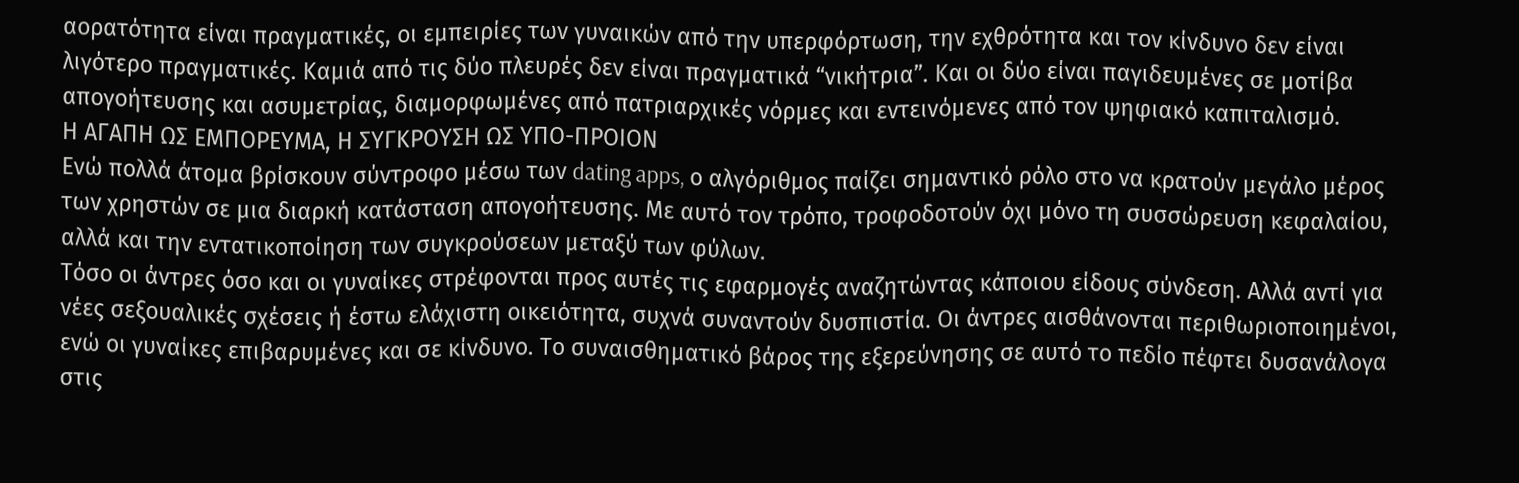αορατότητα είναι πραγματικές, οι εμπειρίες των γυναικών από την υπερφόρτωση, την εχθρότητα και τον κίνδυνο δεν είναι λιγότερο πραγματικές. Καμιά από τις δύο πλευρές δεν είναι πραγματικά “νικήτρια”. Και οι δύο είναι παγιδευμένες σε μοτίβα απογοήτευσης και ασυμετρίας, διαμορφωμένες από πατριαρχικές νόρμες και εντεινόμενες από τον ψηφιακό καπιταλισμό.
Η ΑΓΑΠΗ ΩΣ ΕΜΠΟΡΕΥΜΑ, Η ΣΥΓΚΡΟΥΣΗ ΩΣ ΥΠΟ-ΠΡΟΙΟΝ
Ενώ πολλά άτομα βρίσκουν σύντροφο μέσω των dating apps, ο αλγόριθμος παίζει σημαντικό ρόλο στο να κρατούν μεγάλο μέρος των χρηστών σε μια διαρκή κατάσταση απογοήτευσης. Με αυτό τον τρόπο, τροφοδοτούν όχι μόνο τη συσσώρευση κεφαλαίου, αλλά και την εντατικοποίηση των συγκρούσεων μεταξύ των φύλων.
Τόσο οι άντρες όσο και οι γυναίκες στρέφονται προς αυτές τις εφαρμογές αναζητώντας κάποιου είδους σύνδεση. Αλλά αντί για νέες σεξουαλικές σχέσεις ή έστω ελάχιστη οικειότητα, συχνά συναντούν δυσπιστία. Οι άντρες αισθάνονται περιθωριοποιημένοι, ενώ οι γυναίκες επιβαρυμένες και σε κίνδυνο. Το συναισθηματικό βάρος της εξερεύνησης σε αυτό το πεδίο πέφτει δυσανάλογα στις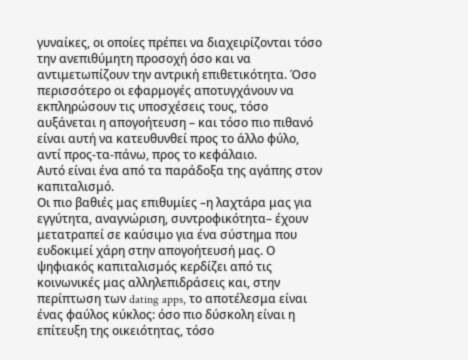γυναίκες, οι οποίες πρέπει να διαχειρίζονται τόσο την ανεπιθύμητη προσοχή όσο και να αντιμετωπίζουν την αντρική επιθετικότητα. Όσο περισσότερο οι εφαρμογές αποτυγχάνουν να εκπληρώσουν τις υποσχέσεις τους, τόσο αυξάνεται η απογοήτευση – και τόσο πιο πιθανό είναι αυτή να κατευθυνθεί προς το άλλο φύλο, αντί προς-τα-πάνω, προς το κεφάλαιο.
Αυτό είναι ένα από τα παράδοξα της αγάπης στον καπιταλισμό.
Οι πιο βαθιές μας επιθυμίες –η λαχτάρα μας για εγγύτητα, αναγνώριση, συντροφικότητα– έχουν μετατραπεί σε καύσιμο για ένα σύστημα που ευδοκιμεί χάρη στην απογοήτευσή μας. Ο ψηφιακός καπιταλισμός κερδίζει από τις κοινωνικές μας αλληλεπιδράσεις και, στην περίπτωση των dating apps, το αποτέλεσμα είναι ένας φαύλος κύκλος: όσο πιο δύσκολη είναι η επίτευξη της οικειότητας, τόσο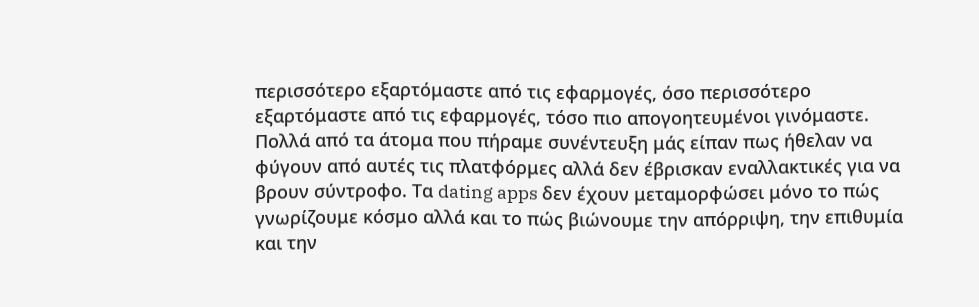περισσότερο εξαρτόμαστε από τις εφαρμογές, όσο περισσότερο εξαρτόμαστε από τις εφαρμογές, τόσο πιο απογοητευμένοι γινόμαστε. Πολλά από τα άτομα που πήραμε συνέντευξη μάς είπαν πως ήθελαν να φύγουν από αυτές τις πλατφόρμες αλλά δεν έβρισκαν εναλλακτικές για να βρουν σύντροφο. Τα dating apps δεν έχουν μεταμορφώσει μόνο το πώς γνωρίζουμε κόσμο αλλά και το πώς βιώνουμε την απόρριψη, την επιθυμία και την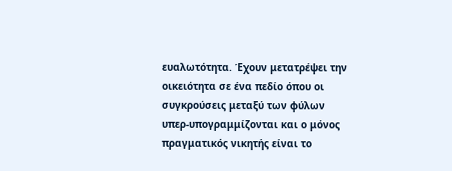ευαλωτότητα. Έχουν μετατρέψει την οικειότητα σε ένα πεδίο όπου οι συγκρούσεις μεταξύ των φύλων υπερ-υπογραμμίζονται και ο μόνος πραγματικός νικητής είναι το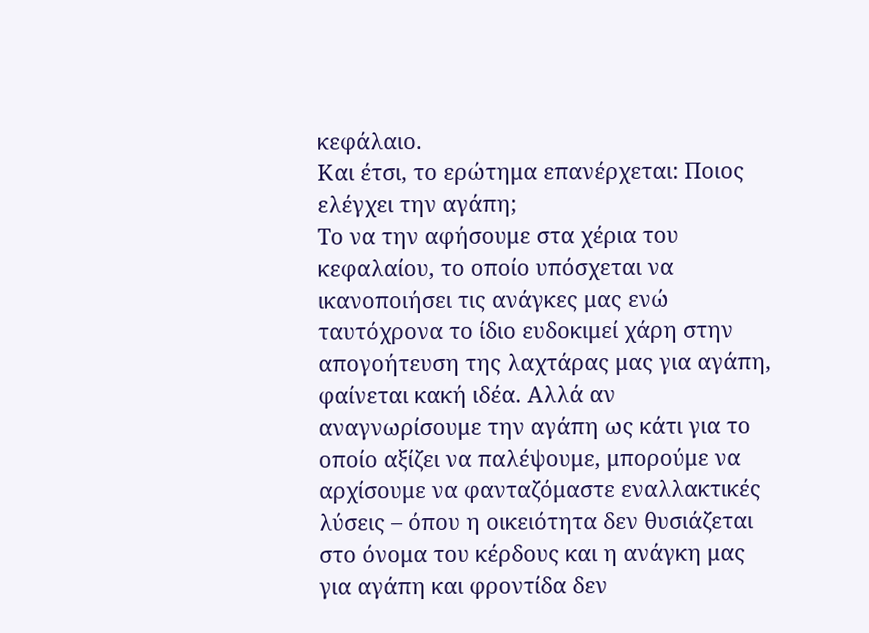κεφάλαιο.
Και έτσι, το ερώτημα επανέρχεται: Ποιος ελέγχει την αγάπη;
Το να την αφήσουμε στα χέρια του κεφαλαίου, το οποίο υπόσχεται να ικανοποιήσει τις ανάγκες μας ενώ ταυτόχρονα το ίδιο ευδοκιμεί χάρη στην απογοήτευση της λαχτάρας μας για αγάπη, φαίνεται κακή ιδέα. Αλλά αν αναγνωρίσουμε την αγάπη ως κάτι για το οποίο αξίζει να παλέψουμε, μπορούμε να αρχίσουμε να φανταζόμαστε εναλλακτικές λύσεις – όπου η οικειότητα δεν θυσιάζεται στο όνομα του κέρδους και η ανάγκη μας για αγάπη και φροντίδα δεν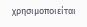χρησιμοποιείται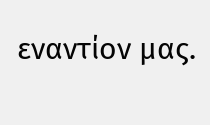εναντίον μας.